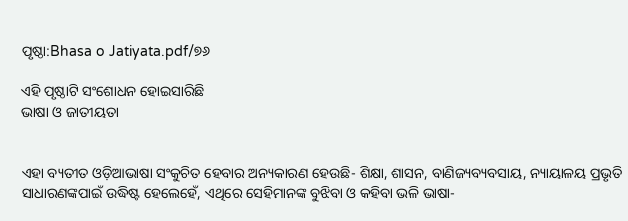ପୃଷ୍ଠା:Bhasa o Jatiyata.pdf/୭୬

ଏହି ପୃଷ୍ଠାଟି ସଂଶୋଧନ ହୋଇସାରିଛି
ଭାଷା ଓ ଜାତୀୟତା


ଏହା ବ୍ୟତୀତ ଓଡ଼ିଆଭାଷା ସଂକୁଚିତ ହେବାର ଅନ୍ୟକାରଣ ହେଉଛି- ଶିକ୍ଷା, ଶାସନ, ବାଣିଜ୍ୟବ୍ୟବସାୟ, ନ୍ୟାୟାଳୟ ପ୍ରଭୃତି ସାଧାରଣଙ୍କପାଇଁ ଉଦ୍ଧିଷ୍ଟ ହେଲେହେଁ, ଏଥିରେ ସେହିମାନଙ୍କ ବୁଝିବା ଓ କହିବା ଭଳି ଭାଷା-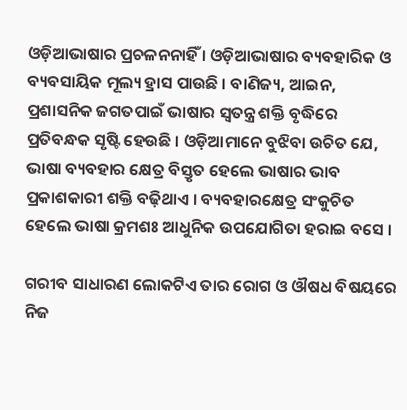ଓଡ଼ିଆଭାଷାର ପ୍ରଚଳନନାହିଁ । ଓଡ଼ିଆଭାଷାର ବ୍ୟବହାରିକ ଓ ବ୍ୟବସାୟିକ ମୂଲ୍ୟ ହ୍ରାସ ପାଉଛି । ବାଣିଜ୍ୟ, ଆଇନ, ପ୍ରଶାସନିକ ଜଗତପାଇଁ ଭାଷାର ସ୍ୱତନ୍ତ୍ର ଶକ୍ତି ବୃଦ୍ଧିରେ ପ୍ରତିବନ୍ଧକ ସୃଷ୍ଟି ହେଉଛି । ଓଡ଼ିଆମାନେ ବୁଝିବା ଉଚିତ ଯେ, ଭାଷା ବ୍ୟବହାର କ୍ଷେତ୍ର ବିସ୍ତୃତ ହେଲେ ଭାଷାର ଭାବ ପ୍ରକାଶକାରୀ ଶକ୍ତି ବଢ଼ିଥାଏ । ବ୍ୟବହାରକ୍ଷେତ୍ର ସଂକୁଚିତ ହେଲେ ଭାଷା କ୍ରମଶଃ ଆଧୁନିକ ଉପଯୋଗିତା ହରାଇ ବସେ ।

ଗରୀବ ସାଧାରଣ ଲୋକଟିଏ ତାର ରୋଗ ଓ ଔଷଧ ବିଷୟରେ ନିଜ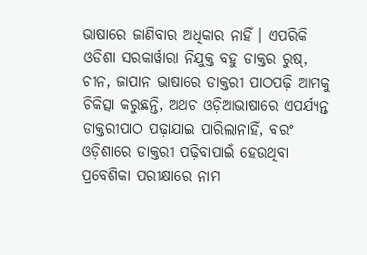ଭାଷାରେ ଜାଣିବାର ଅଧିକାର ନାହିଁ । ଏପରିକି ଓଡିଶା ସରକାର୍ୱାରା ନିଯୁକ୍ତ ବହୁ ଡାକ୍ତର ରୁଷ୍, ଚୀନ, ଜାପାନ ଭାଷାରେ ଡାକ୍ତରୀ ପାଠପଢ଼ି ଆମକୁ ଚିକିତ୍ସା କରୁଛନ୍ତି, ଅଥଚ ଓଡ଼ିଆଭାଷାରେ ଏପର୍ଯ୍ୟନ୍ତ ଡାକ୍ତରୀପାଠ ପଢ଼ାଯାଇ ପାରିଲାନାହିଁ, ବରଂ ଓଡ଼ିଶାରେ ଡାକ୍ତରୀ ପଢ଼ିବାପାଇଁ ହେଉଥିବା ପ୍ରବେଶିକା ପରୀକ୍ଷାରେ ନାମ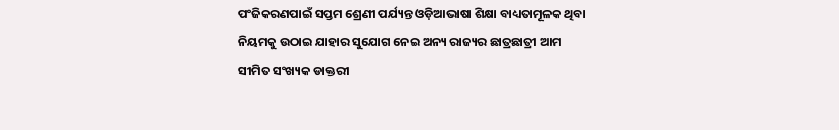ପଂଜିକରଣପାଇଁ ସପ୍ତମ ଶ୍ରେଣୀ ପର୍ଯ୍ୟନ୍ତ ଓଡ଼ିଆଭାଷା ଶିକ୍ଷା ବାଧ୍ୟତାମୂଳକ ଥିବା ନିୟମକୁ ଉଠାଇ ଯାହାର ସୁଯୋଗ ନେଇ ଅନ୍ୟ ରାଜ୍ୟର ଛାତ୍ରଛାତ୍ରୀ ଆମ ସୀମିତ ସଂଖ୍ୟକ ଡାକ୍ତରୀ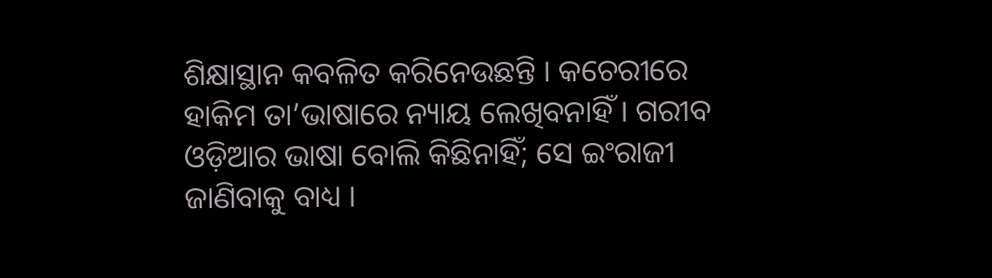ଶିକ୍ଷାସ୍ଥାନ କବଳିତ କରିନେଉଛନ୍ତି । କଚେରୀରେ ହାକିମ ତା’ଭାଷାରେ ନ୍ୟାୟ ଲେଖିବନାହିଁ । ଗରୀବ ଓଡ଼ିଆର ଭାଷା ବୋଲି କିଛିନାହିଁ; ସେ ଇଂରାଜୀ ଜାଣିବାକୁ ବାଧ୍ୟ ।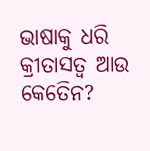ଭାଷାକୁ ଧରି କ୍ରୀତାସତ୍ୱ ଆଉ କେତେିନ?